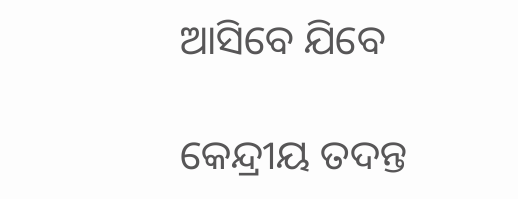ଆସିବେ ଯିବେ

କେନ୍ଦ୍ରୀୟ ତଦନ୍ତ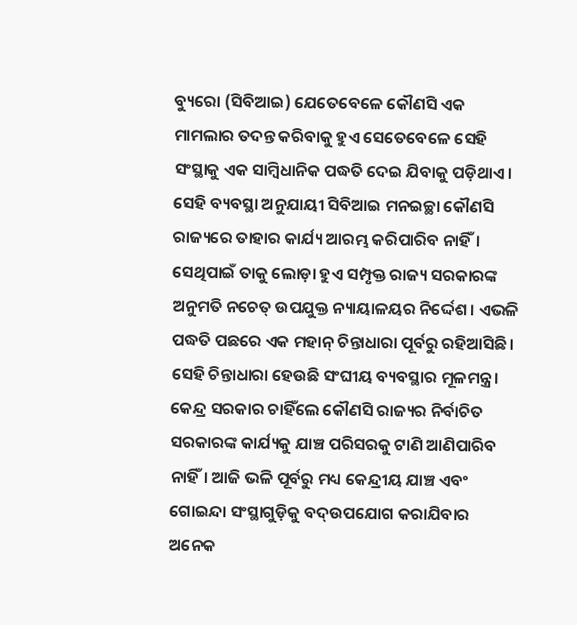ବ୍ୟୁରୋ (ସିବିଆଇ) ଯେତେବେଳେ କୌଣସି ଏକ ମାମଲାର ତଦନ୍ତ କରିବାକୁ ହୁଏ ସେତେବେଳେ ସେହି ସଂସ୍ଥାକୁ ଏକ ସାମ୍ବିଧାନିକ ପଦ୍ଧତି ଦେଇ ଯିବାକୁ ପଡ଼ିଥାଏ। ସେହି ବ୍ୟବସ୍ଥା ଅନୁଯାୟୀ ସିବିଆଇ ମନଇଚ୍ଛା କୌଣସି ରାଜ୍ୟରେ ତାହାର କାର୍ଯ୍ୟ ଆରମ୍ଭ କରିପାରିବ ନାହିଁ। ସେଥିପାଇଁ ତାକୁ ଲୋଡ଼ା ହୁଏ ସମ୍ପୃକ୍ତ ରାଜ୍ୟ ସରକାରଙ୍କ ଅନୁମତି ନଚେତ୍‌ ଉପଯୁକ୍ତ ନ୍ୟାୟାଳୟର ନିର୍ଦ୍ଦେଶ। ଏଭଳି ପଦ୍ଧତି ପଛରେ ଏକ ମହାନ୍‌ ଚିନ୍ତାଧାରା ପୂର୍ବରୁ ରହିଆସିଛି। ସେହି ଚିନ୍ତାଧାରା ହେଉଛି ସଂଘୀୟ ବ୍ୟବସ୍ଥାର ମୂଳମନ୍ତ୍ର। କେନ୍ଦ୍ର ସରକାର ଚାହିଁଲେ କୌଣସି ରାଜ୍ୟର ନିର୍ବାଚିତ ସରକାରଙ୍କ କାର୍ଯ୍ୟକୁ ଯାଞ୍ଚ ପରିସରକୁ ଟାଣି ଆଣିପାରିବ ନାହିଁ। ଆଜି ଭଳି ପୂର୍ବରୁ ମଧ୍ୟ କେନ୍ଦ୍ରୀୟ ଯାଞ୍ଚ ଏବଂ ଗୋଇନ୍ଦା ସଂସ୍ଥାଗୁଡ଼ିକୁ ବଦ୍‌ଉପଯୋଗ କରାଯିବାର ଅନେକ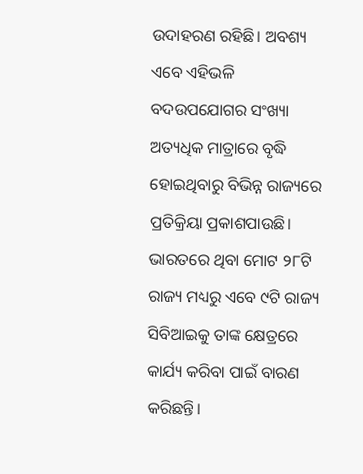ଉଦାହରଣ ରହିଛି। ଅବଶ୍ୟ ଏବେ ଏହିଭଳି ବଦଉପଯୋଗର ସଂଖ୍ୟା ଅତ୍ୟଧିକ ମାତ୍ରାରେ ବୃଦ୍ଧି ହୋଇଥିବାରୁ ବିଭିନ୍ନ ରାଜ୍ୟରେ ପ୍ରତିକ୍ରିୟା ପ୍ରକାଶପାଉଛି।
ଭାରତରେ ଥିବା ମୋଟ ୨୮ଟି ରାଜ୍ୟ ମଧ୍ୟରୁ ଏବେ ୯ଟି ରାଜ୍ୟ ସିବିଆଇକୁ ତାଙ୍କ କ୍ଷେତ୍ରରେ କାର୍ଯ୍ୟ କରିବା ପାଇଁ ବାରଣ କରିଛନ୍ତି।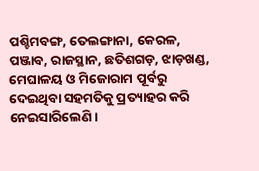ପଶ୍ଚିମବଙ୍ଗ, ତେଲଙ୍ଗାନା, କେରଳ, ପଞ୍ଜାବ, ରାଜସ୍ଥାନ, ଛତିଶଗଡ଼, ଝାଡ଼ଖଣ୍ଡ, ମେଘାଳୟ ଓ ମିଜୋରାମ ପୂର୍ବରୁ ଦେଇଥିବା ସହମତିକୁ ପ୍ରତ୍ୟାହର କରି ନେଇସାରିଲେଣି।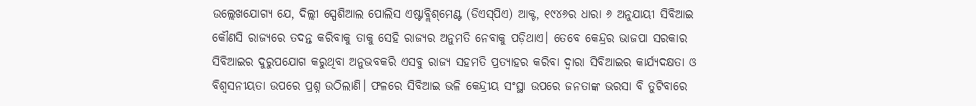ଉଲ୍ଲେଖଯୋଗ୍ୟ ଯେ, ଦିଲ୍ଲୀ ସ୍ପେଶିଆଲ ପୋଲିସ ଏଷ୍ଟାବ୍ଲିଶ୍‌ମେଣ୍ଟ (ଡିଏସ୍‌ପିଏ) ଆକ୍ଟ, ୧୯୪୬ର ଧାରା ୬ ଅନୁଯାୟୀ ସିବିଆଇ କୌଣସି ରାଜ୍ୟରେ ତଦନ୍ତ କରିବାକୁ ତାକୁ ସେହି ରାଜ୍ୟର ଅନୁମତି ନେବାକୁ ପଡ଼ିଥାଏ। ତେବେ କେନ୍ଦ୍ରର ଭାଜପା ସରକାର ସିବିଆଇର ଦୁରୁପଯୋଗ କରୁଥିବା ଅନୁଭବକରି ଏସବୁ ରାଜ୍ୟ ସହମତି ପ୍ରତ୍ୟାହର କରିବା ଦ୍ୱାରା ସିବିଆଇର କାର୍ଯ୍ୟଦକ୍ଷତା ଓ ବିଶ୍ୱସନୀୟତା ଉପରେ ପ୍ରଶ୍ନ ଉଠିଲାଣି। ଫଳରେ ସିବିଆଇ ଭଳି କେନ୍ଦ୍ରୀୟ ସଂସ୍ଥା ଉପରେ ଜନତାଙ୍କ ଭରସା ବି ତୁଟିବାରେ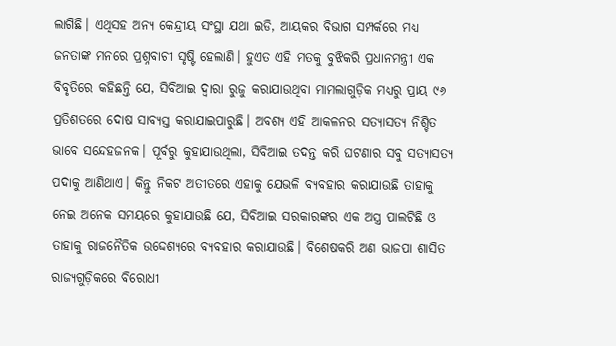ଲାଗିଛି। ଏଥିସହ ଅନ୍ୟ କେନ୍ଦ୍ରୀୟ ସଂସ୍ଥା ଯଥା ଇଡି, ଆୟକର ବିଭାଗ ସମ୍ପର୍କରେ ମଧ୍ୟ ଜନତାଙ୍କ ମନରେ ପ୍ରଶ୍ନବାଚୀ ସୃଷ୍ଟି ହେଲାଣି। ହୁଏତ ଏହି ମତକୁ ବୁଝିକରି ପ୍ରଧାନମନ୍ତ୍ରୀ ଏକ ବିବୃତିରେ କହିଛନ୍ତି ଯେ, ସିବିଆଇ ଦ୍ୱାରା ରୁଜୁ କରାଯାଉଥିବା ମାମଲାଗୁଡ଼ିକ ମଧ୍ୟରୁ ପ୍ରାୟ ୯୬ ପ୍ରତିଶତରେ ଦୋଷ ସାବ୍ୟସ୍ତ କରାଯାଇପାରୁଛି। ଅବଶ୍ୟ ଏହି ଆକଳନର ସତ୍ୟାସତ୍ୟ ନିଶ୍ଚିତ ଭାବେ ସନ୍ଦେହଜନକ। ପୂର୍ବରୁ କୁହାଯାଉଥିଲା, ସିବିଆଇ ତଦନ୍ତ କରି ଘଟଣାର ସବୁ ସତ୍ୟାସତ୍ୟ ପଦାକୁ ଆଣିଥାଏ। କିନ୍ତୁ ନିକଟ ଅତୀତରେ ଏହାକୁ ଯେଭଳି ବ୍ୟବହାର କରାଯାଉଛି ତାହାକୁ ନେଇ ଅନେକ ସମୟରେ କୁହାଯାଉଛି ଯେ, ସିବିଆଇ ସରକାରଙ୍କର ଏକ ଅସ୍ତ୍ର ପାଲଟିଛି ଓ ତାହାକୁ ରାଜନୈତିକ ଉଦ୍ଦେଶ୍ୟରେ ବ୍ୟବହାର କରାଯାଉଛି। ବିଶେଷକରି ଅଣ ଭାଜପା ଶାସିତ ରାଜ୍ୟଗୁଡ଼ିକରେ ବିରୋଧୀ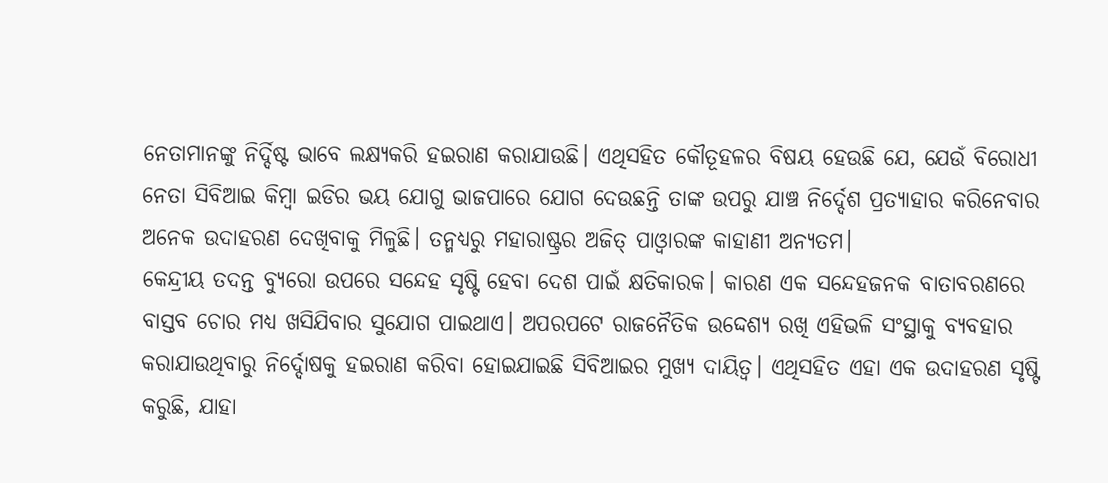ନେତାମାନଙ୍କୁ ନିର୍ଦ୍ଦିଷ୍ଟ ଭାବେ ଲକ୍ଷ୍ୟକରି ହଇରାଣ କରାଯାଉଛି। ଏଥିସହିତ କୌତୂହଳର ବିଷୟ ହେଉଛି ଯେ, ଯେଉଁ ବିରୋଧୀ ନେତା ସିବିଆଇ କିମ୍ବା ଇଡିର ଭୟ ଯୋଗୁ ଭାଜପାରେ ଯୋଗ ଦେଉଛନ୍ତି ତାଙ୍କ ଉପରୁ ଯାଞ୍ଚ ନିର୍ଦ୍ଦେଶ ପ୍ରତ୍ୟାହାର କରିନେବାର ଅନେକ ଉଦାହରଣ ଦେଖିବାକୁ ମିଳୁଛି। ତନ୍ମଧ୍ୟରୁ ମହାରାଷ୍ଟ୍ରର ଅଜିତ୍‌ ପାଓ୍ବାରଙ୍କ କାହାଣୀ ଅନ୍ୟତମ।
କେନ୍ଦ୍ରୀୟ ତଦନ୍ତ ବ୍ୟୁରୋ ଉପରେ ସନ୍ଦେହ ସୃଷ୍ଟି ହେବା ଦେଶ ପାଇଁ କ୍ଷତିକାରକ। କାରଣ ଏକ ସନ୍ଦେହଜନକ ବାତାବରଣରେ ବାସ୍ତବ ଚୋର ମଧ୍ୟ ଖସିଯିବାର ସୁଯୋଗ ପାଇଥାଏ। ଅପରପଟେ ରାଜନୈତିକ ଉଦ୍ଦେଶ୍ୟ ରଖି ଏହିଭଳି ସଂସ୍ଥାକୁ ବ୍ୟବହାର କରାଯାଉଥିବାରୁ ନିର୍ଦ୍ଦୋଷକୁ ହଇରାଣ କରିବା ହୋଇଯାଇଛି ସିବିଆଇର ମୁଖ୍ୟ ଦାୟିତ୍ୱ। ଏଥିସହିତ ଏହା ଏକ ଉଦାହରଣ ସୃଷ୍ଟି କରୁଛି, ଯାହା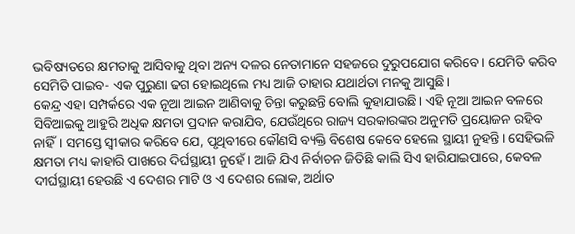ଭବିଷ୍ୟତରେ କ୍ଷମତାକୁ ଆସିବାକୁ ଥିବା ଅନ୍ୟ ଦଳର ନେତାମାନେ ସହଜରେ ଦୁରୁପଯୋଗ କରିବେ। ଯେମିତି କରିବ ସେମିତି ପାଇବ- ଏକ ପୁରୁଣା ଢଗ ହୋଇଥିଲେ ମଧ୍ୟ ଆଜି ତାହାର ଯଥାର୍ଥତା ମନକୁ ଆସୁଛି।
କେନ୍ଦ୍ର ଏହା ସମ୍ପର୍କରେ ଏକ ନୂଆ ଆଇନ ଆଣିବାକୁ ଚିନ୍ତା କରୁଛନ୍ତି ବୋଲି କୁହାଯାଉଛି। ଏହି ନୂଆ ଆଇନ ବଳରେ ସିବିଆଇକୁ ଆହୁରି ଅଧିକ କ୍ଷମତା ପ୍ରଦାନ କରାଯିବ, ଯେଉଁଥିରେ ରାଜ୍ୟ ସରକାରଙ୍କର ଅନୁମତି ପ୍ରୟୋଜନ ରହିବ ନାହିଁ। ସମସ୍ତେ ସ୍ବୀକାର କରିବେ ଯେ, ପୃଥିବୀରେ କୌଣସି ବ୍ୟକ୍ତି ବିଶେଷ କେବେ ହେଲେ ସ୍ଥାୟୀ ନୁହନ୍ତି। ସେହିଭଳି କ୍ଷମତା ମଧ୍ୟ କାହାରି ପାଖରେ ଦିର୍ଘସ୍ଥାୟୀ ନୁହେଁ। ଆଜି ଯିଏ ନିର୍ବାଚନ ଜିତିଛି କାଲି ସିଏ ହାରିଯାଇପାରେ, କେବଳ ଦୀର୍ଘସ୍ଥାୟୀ ହେଉଛି ଏ ଦେଶର ମାଟି ଓ ଏ ଦେଶର ଲୋକ, ଅର୍ଥାତ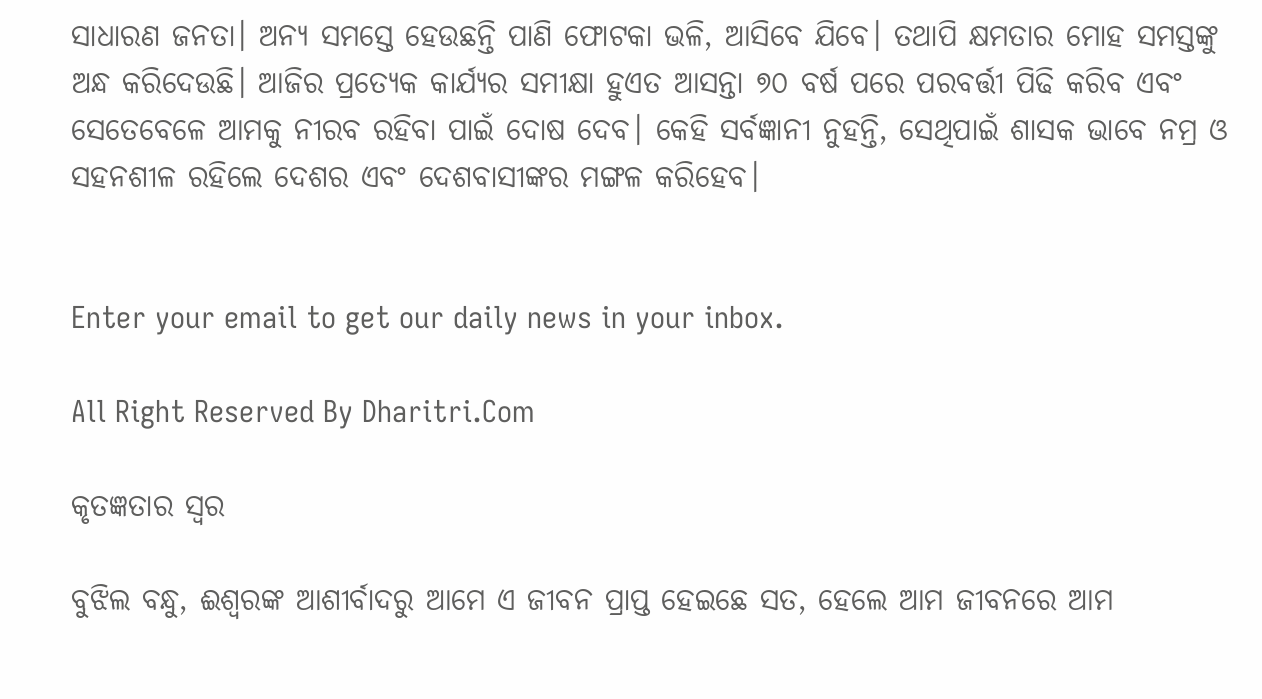ସାଧାରଣ ଜନତା। ଅନ୍ୟ ସମସ୍ତେ ହେଉଛନ୍ତି ପାଣି ଫୋଟକା ଭଳି, ଆସିବେ ଯିବେ। ତଥାପି କ୍ଷମତାର ମୋହ ସମସ୍ତଙ୍କୁ ଅନ୍ଧ କରିଦେଉଛି। ଆଜିର ପ୍ରତ୍ୟେକ କାର୍ଯ୍ୟର ସମୀକ୍ଷା ହୁଏତ ଆସନ୍ତା ୭୦ ବର୍ଷ ପରେ ପରବର୍ତ୍ତୀ ପିଢି କରିବ ଏବଂ ସେତେବେଳେ ଆମକୁ ନୀରବ ରହିବା ପାଇଁ ଦୋଷ ଦେବ। କେହି ସର୍ବଜ୍ଞାନୀ ନୁହନ୍ତି, ସେଥିପାଇଁ ଶାସକ ଭାବେ ନମ୍ର ଓ ସହନଶୀଳ ରହିଲେ ଦେଶର ଏବଂ ଦେଶବାସୀଙ୍କର ମଙ୍ଗଳ କରିହେବ।


Enter your email to get our daily news in your inbox.

All Right Reserved By Dharitri.Com

କୃତଜ୍ଞତାର ସ୍ବର

ବୁଝିଲ ବନ୍ଧୁ, ଈଶ୍ବରଙ୍କ ଆଶୀର୍ବାଦରୁ ଆମେ ଏ ଜୀବନ ପ୍ରାପ୍ତ ହେଇଛେ ସତ, ହେଲେ ଆମ ଜୀବନରେ ଆମ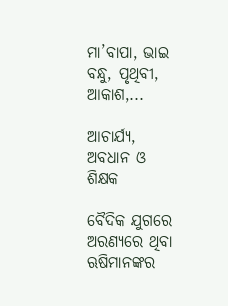ମା’ବାପା, ଭାଇ ବନ୍ଧୁ, ପୃଥିବୀ, ଆକାଶ,...

ଆଚାର୍ଯ୍ୟ, ଅବଧାନ ଓ ଶିକ୍ଷକ

ବୈଦିକ ଯୁଗରେ ଅରଣ୍ୟରେ ଥିବା ଋଷିମାନଙ୍କର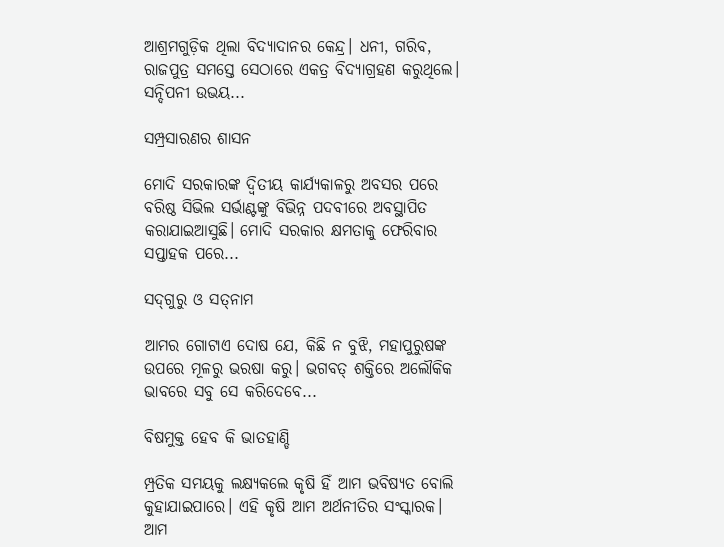ଆଶ୍ରମଗୁଡ଼ିକ ଥିଲା ବିଦ୍ୟାଦାନର କେନ୍ଦ୍ର। ଧନୀ, ଗରିବ, ରାଜପୁତ୍ର ସମସ୍ତେ ସେଠାରେ ଏକତ୍ର ବିଦ୍ୟାଗ୍ରହଣ କରୁଥିଲେ। ସନ୍ଦିପନୀ ଉଭୟ...

ସମ୍ପ୍ରସାରଣର ଶାସନ

ମୋଦି ସରକାରଙ୍କ ଦ୍ୱିତୀୟ କାର୍ଯ୍ୟକାଳରୁ ଅବସର ପରେ ବରିଷ୍ଠ ସିଭିଲ ସର୍ଭାଣ୍ଟଙ୍କୁ ବିଭିନ୍ନ ପଦବୀରେ ଅବସ୍ଥାପିତ କରାଯାଇଆସୁଛି। ମୋଦି ସରକାର କ୍ଷମତାକୁ ଫେରିବାର ସପ୍ତାହକ ପରେ...

ସଦ୍‌ଗୁରୁ ଓ ସତ୍‌ନାମ

ଆମର ଗୋଟାଏ ଦୋଷ ଯେ, କିଛି ନ ବୁଝି, ମହାପୁରୁଷଙ୍କ ଉପରେ ମୂଳରୁ ଭରଷା କରୁ। ଭଗବତ୍‌ ଶକ୍ତିରେ ଅଲୌକିକ ଭାବରେ ସବୁ ସେ କରିଦେବେ...

ବିଷମୁକ୍ତ ହେବ କି ଭାତହାଣ୍ଡି

ମ୍ପ୍ରତିକ ସମୟକୁ ଲକ୍ଷ୍ୟକଲେ କୃଷି ହିଁ ଆମ ଭବିଷ୍ୟତ ବୋଲି କୁହାଯାଇପାରେ। ଏହି କୃଷି ଆମ ଅର୍ଥନୀତିର ସଂସ୍କାରକ। ଆମ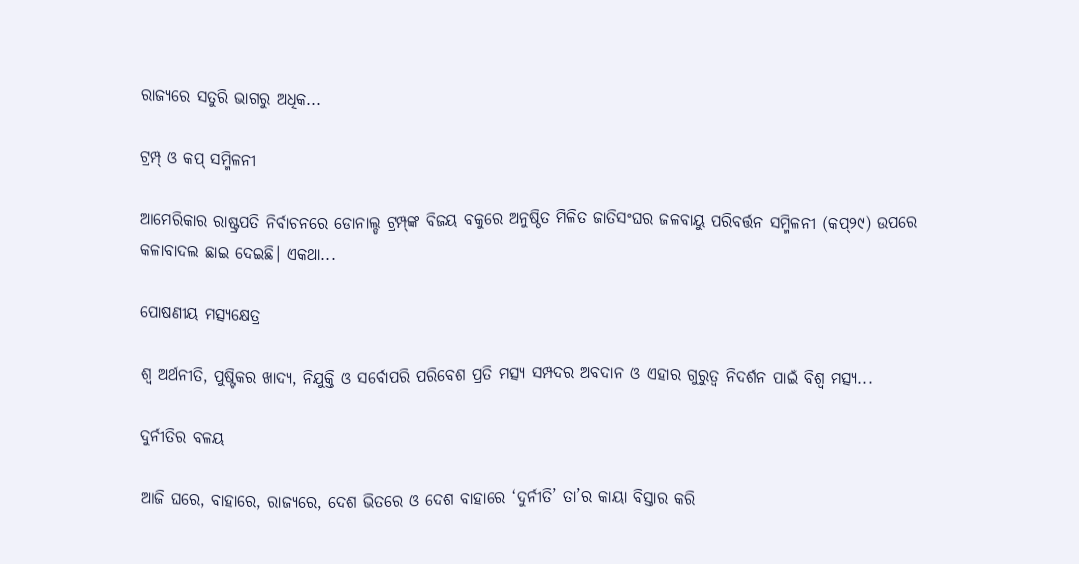ରାଜ୍ୟରେ ସତୁରି ଭାଗରୁ ଅଧିକ...

ଟ୍ରମ୍ପ୍‌ ଓ କପ୍‌ ସମ୍ମିଳନୀ

ଆମେରିକାର ରାଷ୍ଟ୍ରପତି ନିର୍ବାଚନରେ ଡୋନାଲ୍ଡ ଟ୍ରମ୍ପ୍‌ଙ୍କ ବିଜୟ ବକୁରେ ଅନୁଷ୍ଠିତ ମିଳିତ ଜାତିସଂଘର ଜଳବାୟୁ ପରିବର୍ତ୍ତନ ସମ୍ମିଳନୀ (କପ୍‌୨୯) ଉପରେ କଳାବାଦଲ ଛାଇ ଦେଇଛି। ଏକଥା...

ପୋଷଣୀୟ ମତ୍ସ୍ୟକ୍ଷେତ୍ର

ଶ୍ୱ ଅର୍ଥନୀତି, ପୁଷ୍ଟିକର ଖାଦ୍ୟ, ନିଯୁକ୍ତି ଓ ସର୍ବୋପରି ପରିବେଶ ପ୍ରତି ମତ୍ସ୍ୟ ସମ୍ପଦର ଅବଦାନ ଓ ଏହାର ଗୁରୁତ୍ୱ ନିଦର୍ଶନ ପାଇଁ ବିଶ୍ୱ ମତ୍ସ୍ୟ...

ଦୁର୍ନୀତିର ବଳୟ

ଆଜି ଘରେ, ବାହାରେ, ରାଜ୍ୟରେ, ଦେଶ ଭିତରେ ଓ ଦେଶ ବାହାରେ ‘ଦୁର୍ନୀତି’ ତା’ର କାୟା ବିସ୍ତାର କରି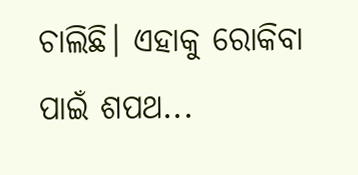ଚାଲିଛି। ଏହାକୁ ରୋକିବା ପାଇଁ ଶପଥ...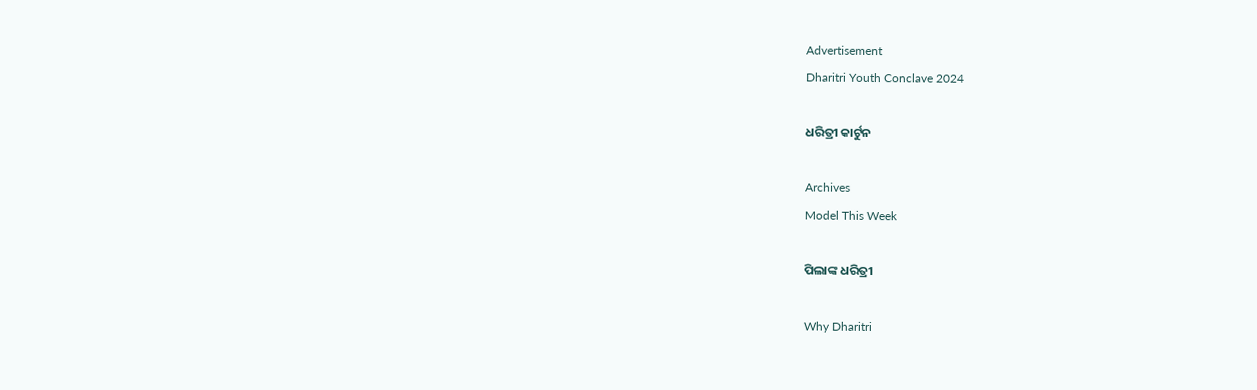Advertisement
Dharitri Youth Conclave 2024

ଧରିତ୍ରୀ କାର୍ଟୁନ

Archives
Model This Week

ପିଲାଙ୍କ ଧରିତ୍ରୀ

Why Dharitri